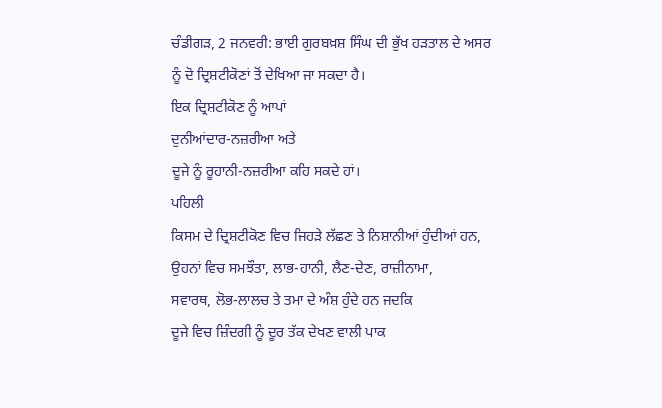ਚੰਡੀਗੜ, 2 ਜਨਵਰੀ: ਭਾਈ ਗੁਰਬਖ਼ਸ਼ ਸਿੰਘ ਦੀ ਭੁੱਖ ਹੜਤਾਲ ਦੇ ਅਸਰ
ਨੂੰ ਦੋ ਦ੍ਰਿਸ਼ਟੀਕੋਣਾਂ ਤੋਂ ਦੇਖਿਆ ਜਾ ਸਕਦਾ ਹੈ।
ਇਕ ਦ੍ਰਿਸ਼ਟੀਕੋਣ ਨੂੰ ਆਪਾਂ
ਦੁਨੀਆਂਦਾਰ-ਨਜ਼ਰੀਆ ਅਤੇ
ਦੂਜੇ ਨੂੰ ਰੂਹਾਨੀ-ਨਜ਼ਰੀਆ ਕਹਿ ਸਕਦੇ ਹਾਂ।
ਪਹਿਲੀ
ਕਿਸਮ ਦੇ ਦ੍ਰਿਸ਼ਟੀਕੋਣ ਵਿਚ ਜਿਹੜੇ ਲੱਛਣ ਤੇ ਨਿਸ਼ਾਨੀਆਂ ਹੁੰਦੀਆਂ ਹਨ,
ਉਹਨਾਂ ਵਿਚ ਸਮਝੌਤਾ, ਲਾਭ-ਹਾਨੀ, ਲੈਣ-ਦੇਣ, ਰਾਜ਼ੀਨਾਮਾ,
ਸਵਾਰਥ, ਲੋਭ-ਲਾਲਚ ਤੇ ਤਮਾ ਦੇ ਅੰਸ਼ ਹੁੰਦੇ ਹਨ ਜਦਕਿ
ਦੂਜੇ ਵਿਚ ਜ਼ਿੰਦਗੀ ਨੂੰ ਦੂਰ ਤੱਕ ਦੇਖਣ ਵਾਲੀ ਪਾਕ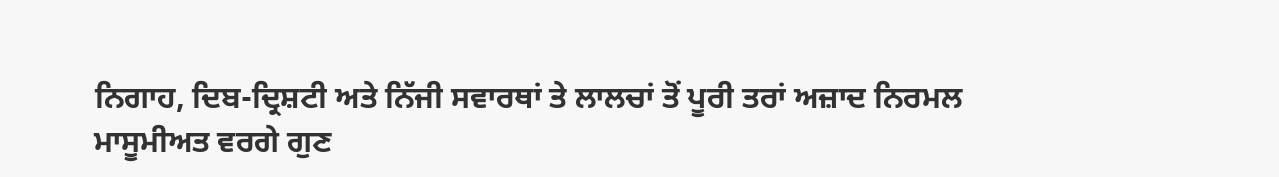ਨਿਗਾਹ, ਦਿਬ-ਦ੍ਰਿਸ਼ਟੀ ਅਤੇ ਨਿੱਜੀ ਸਵਾਰਥਾਂ ਤੇ ਲਾਲਚਾਂ ਤੋਂ ਪੂਰੀ ਤਰਾਂ ਅਜ਼ਾਦ ਨਿਰਮਲ
ਮਾਸੂਮੀਅਤ ਵਰਗੇ ਗੁਣ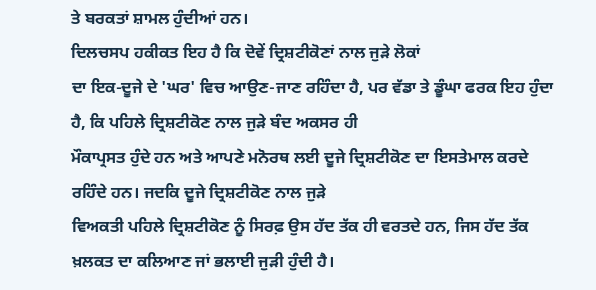ਤੇ ਬਰਕਤਾਂ ਸ਼ਾਮਲ ਹੁੰਦੀਆਂ ਹਨ।
ਦਿਲਚਸਪ ਹਕੀਕਤ ਇਹ ਹੈ ਕਿ ਦੋਵੇਂ ਦ੍ਰਿਸ਼ਟੀਕੋਣਾਂ ਨਾਲ ਜੁੜੇ ਲੋਕਾਂ
ਦਾ ਇਕ-ਦੂਜੇ ਦੇ 'ਘਰ' ਵਿਚ ਆਉਣ-ਜਾਣ ਰਹਿੰਦਾ ਹੈ, ਪਰ ਵੱਡਾ ਤੇ ਡੂੰਘਾ ਫਰਕ ਇਹ ਹੁੰਦਾ
ਹੈ, ਕਿ ਪਹਿਲੇ ਦ੍ਰਿਸ਼ਟੀਕੋਣ ਨਾਲ ਜੁੜੇ ਬੰਦ ਅਕਸਰ ਹੀ
ਮੌਕਾਪ੍ਰਸਤ ਹੁੰਦੇ ਹਨ ਅਤੇ ਆਪਣੇ ਮਨੋਰਥ ਲਈ ਦੂਜੇ ਦ੍ਰਿਸ਼ਟੀਕੋਣ ਦਾ ਇਸਤੇਮਾਲ ਕਰਦੇ
ਰਹਿੰਦੇ ਹਨ। ਜਦਕਿ ਦੂਜੇ ਦ੍ਰਿਸ਼ਟੀਕੋਣ ਨਾਲ ਜੁੜੇ
ਵਿਅਕਤੀ ਪਹਿਲੇ ਦ੍ਰਿਸ਼ਟੀਕੋਣ ਨੂੰ ਸਿਰਫ਼ ਉਸ ਹੱਦ ਤੱਕ ਹੀ ਵਰਤਦੇ ਹਨ, ਜਿਸ ਹੱਦ ਤੱਕ
ਖ਼ਲਕਤ ਦਾ ਕਲਿਆਣ ਜਾਂ ਭਲਾਈ ਜੁੜੀ ਹੁੰਦੀ ਹੈ।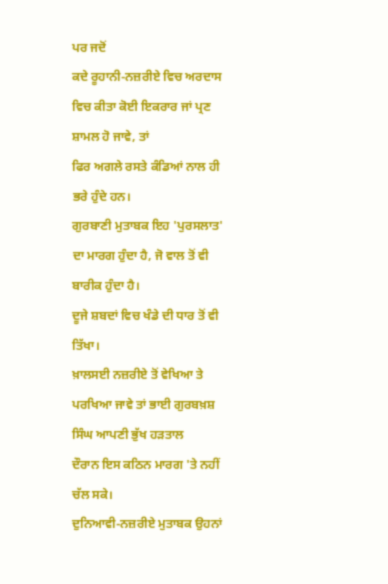ਪਰ ਜਦੋਂ
ਕਦੇ ਰੂਹਾਨੀ-ਨਜ਼ਰੀਏ ਵਿਚ ਅਰਦਾਸ ਵਿਚ ਕੀਤਾ ਕੋਈ ਇਕਰਾਰ ਜਾਂ ਪ੍ਰਣ ਸ਼ਾਮਲ ਹੋ ਜਾਵੇ, ਤਾਂ
ਫਿਰ ਅਗਲੇ ਰਸਤੇ ਕੰਡਿਆਂ ਨਾਲ ਹੀ ਭਰੇ ਹੁੰਦੇ ਹਨ।
ਗੁਰਬਾਣੀ ਮੁਤਾਬਕ ਇਹ 'ਪੁਰਸਲਾਤ'
ਦਾ ਮਾਰਗ ਹੁੰਦਾ ਹੈ, ਜੋ ਵਾਲ ਤੋਂ ਵੀ ਬਾਰੀਕ ਹੁੰਦਾ ਹੈ।
ਦੂਜੇ ਸ਼ਬਦਾਂ ਵਿਚ ਖੰਡੇ ਦੀ ਧਾਰ ਤੋਂ ਵੀ ਤਿੱਖਾ।
ਖ਼ਾਲਸਈ ਨਜ਼ਰੀਏ ਤੋਂ ਵੇਖਿਆ ਤੇ ਪਰਖਿਆ ਜਾਵੇ ਤਾਂ ਭਾਈ ਗੁਰਬਖ਼ਸ਼ ਸਿੰਘ ਆਪਣੀ ਭੁੱਖ ਹੜਤਾਲ
ਦੌਰਾਨ ਇਸ ਕਠਿਨ ਮਾਰਗ 'ਤੇ ਨਹੀਂ ਚੱਲ ਸਕੇ।
ਦੁਨਿਆਵੀ-ਨਜ਼ਰੀਏ ਮੁਤਾਬਕ ਉਹਨਾਂ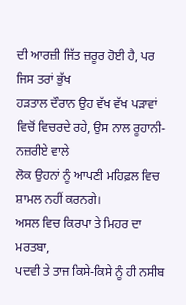ਦੀ ਆਰਜ਼ੀ ਜਿੱਤ ਜ਼ਰੂਰ ਹੋਈ ਹੈ, ਪਰ ਜਿਸ ਤਰਾਂ ਭੁੱਖ
ਹੜਤਾਲ ਦੌਰਾਨ ਉਹ ਵੱਖ ਵੱਖ ਪੜਾਵਾਂ ਵਿਚੋਂ ਵਿਚਰਦੇ ਰਹੇ, ਉਸ ਨਾਲ ਰੂਹਾਨੀ-ਨਜ਼ਰੀਏ ਵਾਲੇ
ਲੋਕ ਉਹਨਾਂ ਨੂੰ ਆਪਣੀ ਮਹਿਫ਼ਲ ਵਿਚ ਸ਼ਾਮਲ ਨਹੀਂ ਕਰਨਗੇ।
ਅਸਲ ਵਿਚ ਕਿਰਪਾ ਤੇ ਮਿਹਰ ਦਾ ਮਰਤਬਾ,
ਪਦਵੀ ਤੇ ਤਾਜ ਕਿਸੇ-ਕਿਸੇ ਨੂੰ ਹੀ ਨਸੀਬ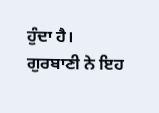ਹੁੰਦਾ ਹੈ।
ਗੁਰਬਾਣੀ ਨੇ ਇਹ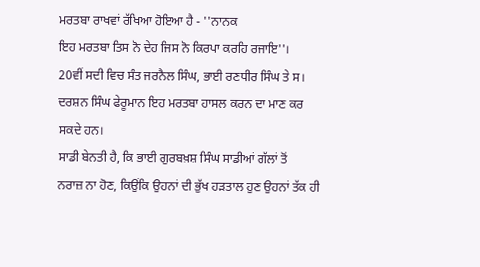ਮਰਤਬਾ ਰਾਖਵਾਂ ਰੱਖਿਆ ਹੋਇਆ ਹੈ - ''ਨਾਨਕ
ਇਹ ਮਰਤਬਾ ਤਿਸ ਨੋ ਦੇਹ ਜਿਸ ਨੋ ਕਿਰਪਾ ਕਰਹਿ ਰਜਾਇ''।
20ਵੀਂ ਸਦੀ ਵਿਚ ਸੰਤ ਜਰਨੈਲ ਸਿੰਘ, ਭਾਈ ਰਣਧੀਰ ਸਿੰਘ ਤੇ ਸ।
ਦਰਸ਼ਨ ਸਿੰਘ ਫੇਰੂਮਾਨ ਇਹ ਮਰਤਬਾ ਹਾਸਲ ਕਰਨ ਦਾ ਮਾਣ ਕਰ ਸਕਦੇ ਹਨ।
ਸਾਡੀ ਬੇਨਤੀ ਹੈ, ਕਿ ਭਾਈ ਗੁਰਬਖ਼ਸ਼ ਸਿੰਘ ਸਾਡੀਆਂ ਗੱਲਾਂ ਤੋਂ
ਨਰਾਜ਼ ਨਾ ਹੋਣ, ਕਿਉਂਕਿ ਉਹਨਾਂ ਦੀ ਭੁੱਖ ਹੜਤਾਲ ਹੁਣ ਉਹਨਾਂ ਤੱਕ ਹੀ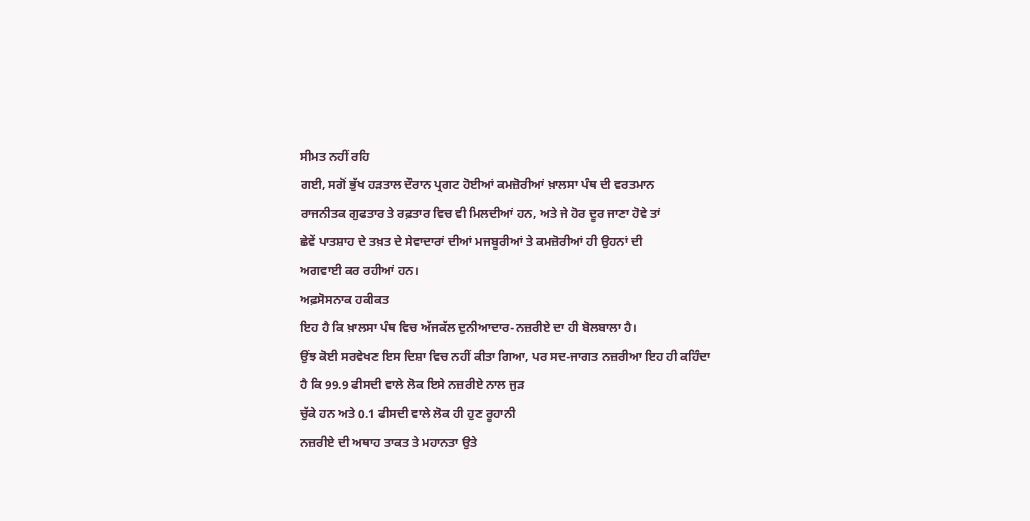ਸੀਮਤ ਨਹੀਂ ਰਹਿ
ਗਈ, ਸਗੋਂ ਭੁੱਖ ਹੜਤਾਲ ਦੌਰਾਨ ਪ੍ਰਗਟ ਹੋਈਆਂ ਕਮਜ਼ੋਰੀਆਂ ਖ਼ਾਲਸਾ ਪੰਥ ਦੀ ਵਰਤਮਾਨ
ਰਾਜਨੀਤਕ ਗੁਫਤਾਰ ਤੇ ਰਫ਼ਤਾਰ ਵਿਚ ਵੀ ਮਿਲਦੀਆਂ ਹਨ, ਅਤੇ ਜੇ ਹੋਰ ਦੂਰ ਜਾਣਾ ਹੋਵੇ ਤਾਂ
ਛੇਵੇਂ ਪਾਤਸ਼ਾਹ ਦੇ ਤਖ਼ਤ ਦੇ ਸੇਵਾਦਾਰਾਂ ਦੀਆਂ ਮਜਬੂਰੀਆਂ ਤੇ ਕਮਜ਼ੋਰੀਆਂ ਹੀ ਉਹਨਾਂ ਦੀ
ਅਗਵਾਈ ਕਰ ਰਹੀਆਂ ਹਨ।
ਅਫ਼ਸੋਸਨਾਕ ਹਕੀਕਤ
ਇਹ ਹੈ ਕਿ ਖ਼ਾਲਸਾ ਪੰਥ ਵਿਚ ਅੱਜਕੱਲ ਦੁਨੀਆਦਾਰ-ਨਜ਼ਰੀਏ ਦਾ ਹੀ ਬੋਲਬਾਲਾ ਹੈ।
ਉਂਝ ਕੋਈ ਸਰਵੇਖਣ ਇਸ ਦਿਸ਼ਾ ਵਿਚ ਨਹੀਂ ਕੀਤਾ ਗਿਆ, ਪਰ ਸਦ-ਜਾਗਤ ਨਜ਼ਰੀਆ ਇਹ ਹੀ ਕਹਿੰਦਾ
ਹੈ ਕਿ 99.9 ਫੀਸਦੀ ਵਾਲੇ ਲੋਕ ਇਸੇ ਨਜ਼ਰੀਏ ਨਾਲ ਜੁੜ
ਚੁੱਕੇ ਹਨ ਅਤੇ 0.1 ਫੀਸਦੀ ਵਾਲੇ ਲੋਕ ਹੀ ਹੁਣ ਰੂਹਾਨੀ
ਨਜ਼ਰੀਏ ਦੀ ਅਥਾਹ ਤਾਕਤ ਤੇ ਮਹਾਨਤਾ ਉਤੇ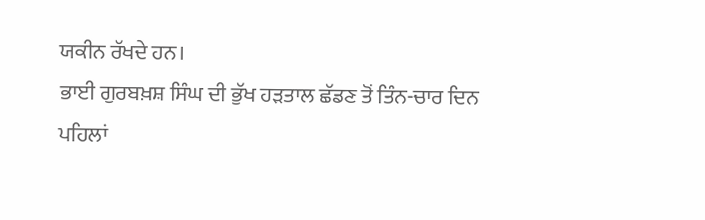ਯਕੀਨ ਰੱਖਦੇ ਹਨ।
ਭਾਈ ਗੁਰਬਖ਼ਸ਼ ਸਿੰਘ ਦੀ ਭੁੱਖ ਹੜਤਾਲ ਛੱਡਣ ਤੋਂ ਤਿੰਨ-ਚਾਰ ਦਿਨ
ਪਹਿਲਾਂ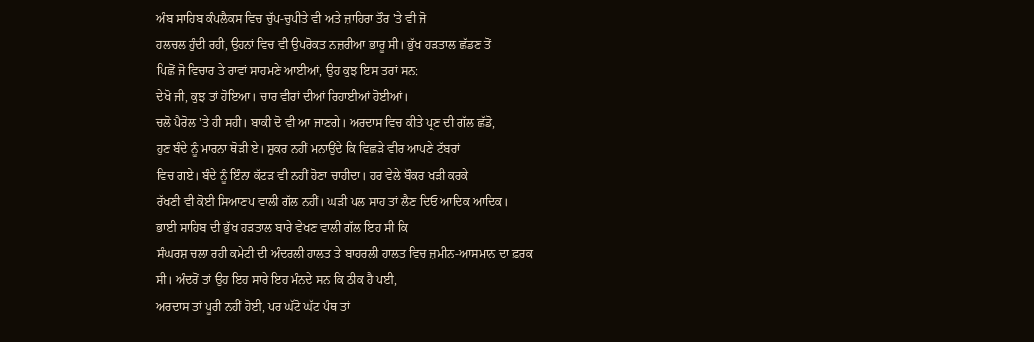ਅੰਬ ਸਾਹਿਬ ਕੰਪਲੈਕਸ ਵਿਚ ਚੁੱਪ-ਚੁਪੀਤੇ ਵੀ ਅਤੇ ਜ਼ਾਹਿਰਾ ਤੌਰ 'ਤੇ ਵੀ ਜੋ
ਹਲਚਲ ਹੁੰਦੀ ਰਹੀ, ਉਹਨਾਂ ਵਿਚ ਵੀ ਉਪਰੋਕਤ ਨਜ਼ਰੀਆ ਭਾਰੂ ਸੀ। ਭੁੱਖ ਹੜਤਾਲ ਛੱਡਣ ਤੋਂ
ਪਿਛੋਂ ਜੋ ਵਿਚਾਰ ਤੇ ਰਾਵਾਂ ਸਾਹਮਣੇ ਆਈਆਂ, ਉਹ ਕੁਝ ਇਸ ਤਰਾਂ ਸਨ:
ਦੇਖੋ ਜੀ, ਕੁਝ ਤਾਂ ਹੋਇਆ। ਚਾਰ ਵੀਰਾਂ ਦੀਆਂ ਰਿਹਾਈਆਂ ਹੋਈਆਂ।
ਚਲੋ ਪੈਰੋਲ 'ਤੇ ਹੀ ਸਹੀ। ਬਾਕੀ ਦੋ ਵੀ ਆ ਜਾਣਗੇ। ਅਰਦਾਸ ਵਿਚ ਕੀਤੇ ਪ੍ਰਣ ਦੀ ਗੱਲ ਛੱਡੋ,
ਹੁਣ ਬੰਦੇ ਨੂੰ ਮਾਰਨਾ ਥੋੜੀ ਏ। ਸ਼ੁਕਰ ਨਹੀਂ ਮਨਾਉਂਦੇ ਕਿ ਵਿਛੜੇ ਵੀਰ ਆਪਣੇ ਟੱਬਰਾਂ
ਵਿਚ ਗਏ। ਬੰਦੇ ਨੂੰ ਇੰਨਾ ਕੱਟੜ ਵੀ ਨਹੀਂ ਹੋਣਾ ਚਾਹੀਦਾ। ਹਰ ਵੇਲੇ ਬੌਕਰ ਖੜੀ ਕਰਕੇ
ਰੱਖਣੀ ਵੀ ਕੋਈ ਸਿਆਣਪ ਵਾਲੀ ਗੱਲ ਨਹੀਂ। ਘੜੀ ਪਲ ਸਾਹ ਤਾਂ ਲੈਣ ਦਿਓ ਆਦਿਕ ਆਦਿਕ।
ਭਾਈ ਸਾਹਿਬ ਦੀ ਭੁੱਖ ਹੜਤਾਲ ਬਾਰੇ ਵੇਖਣ ਵਾਲੀ ਗੱਲ ਇਹ ਸੀ ਕਿ
ਸੰਘਰਸ਼ ਚਲਾ ਰਹੀ ਕਮੇਟੀ ਦੀ ਅੰਦਰਲੀ ਹਾਲਤ ਤੇ ਬਾਹਰਲੀ ਹਾਲਤ ਵਿਚ ਜ਼ਮੀਨ-ਆਸਮਾਨ ਦਾ ਫ਼ਰਕ
ਸੀ। ਅੰਦਰੋਂ ਤਾਂ ਉਹ ਇਹ ਸਾਰੇ ਇਹ ਮੰਨਦੇ ਸਨ ਕਿ ਠੀਕ ਹੈ ਪਈ,
ਅਰਦਾਸ ਤਾਂ ਪੂਰੀ ਨਹੀਂ ਹੋਈ, ਪਰ ਘੱਟੋ ਘੱਟ ਪੰਥ ਤਾਂ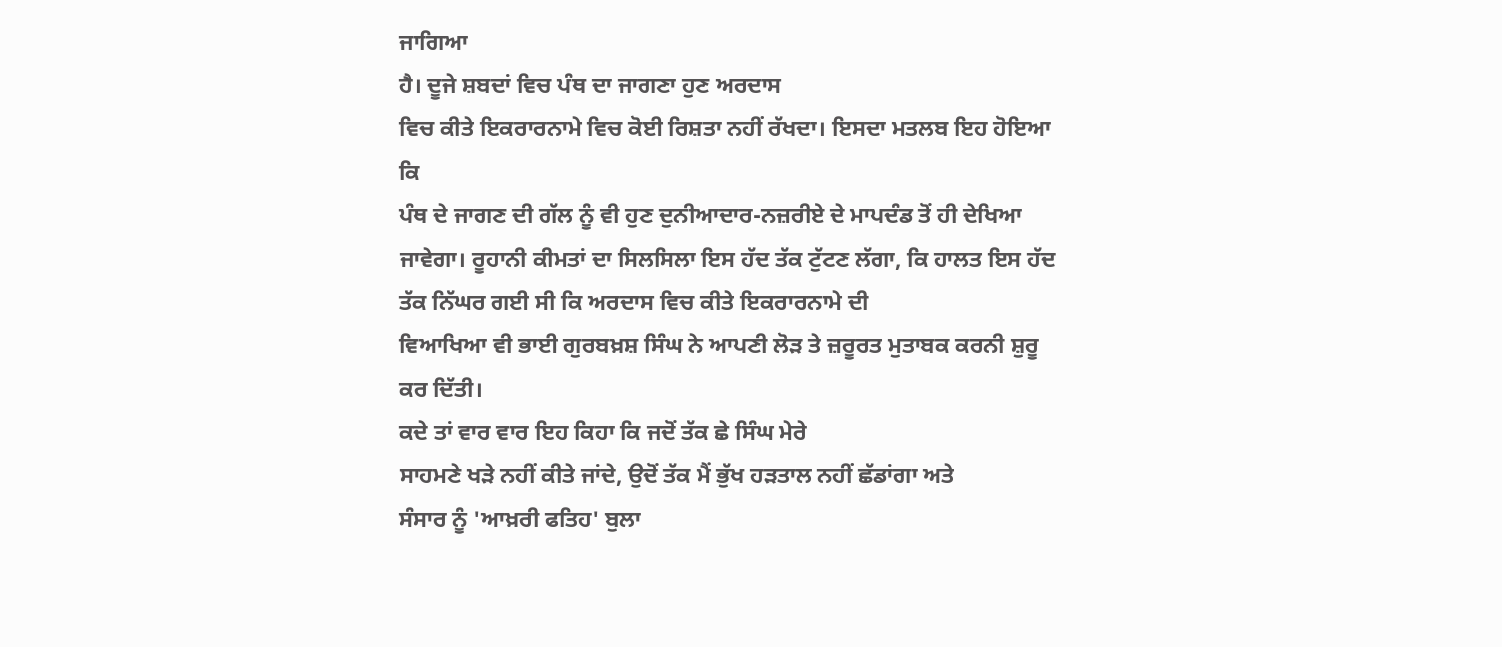ਜਾਗਿਆ
ਹੈ। ਦੂਜੇ ਸ਼ਬਦਾਂ ਵਿਚ ਪੰਥ ਦਾ ਜਾਗਣਾ ਹੁਣ ਅਰਦਾਸ
ਵਿਚ ਕੀਤੇ ਇਕਰਾਰਨਾਮੇ ਵਿਚ ਕੋਈ ਰਿਸ਼ਤਾ ਨਹੀਂ ਰੱਖਦਾ। ਇਸਦਾ ਮਤਲਬ ਇਹ ਹੋਇਆ ਕਿ
ਪੰਥ ਦੇ ਜਾਗਣ ਦੀ ਗੱਲ ਨੂੰ ਵੀ ਹੁਣ ਦੁਨੀਆਦਾਰ-ਨਜ਼ਰੀਏ ਦੇ ਮਾਪਦੰਡ ਤੋਂ ਹੀ ਦੇਖਿਆ
ਜਾਵੇਗਾ। ਰੂਹਾਨੀ ਕੀਮਤਾਂ ਦਾ ਸਿਲਸਿਲਾ ਇਸ ਹੱਦ ਤੱਕ ਟੁੱਟਣ ਲੱਗਾ, ਕਿ ਹਾਲਤ ਇਸ ਹੱਦ
ਤੱਕ ਨਿੱਘਰ ਗਈ ਸੀ ਕਿ ਅਰਦਾਸ ਵਿਚ ਕੀਤੇ ਇਕਰਾਰਨਾਮੇ ਦੀ
ਵਿਆਖਿਆ ਵੀ ਭਾਈ ਗੁਰਬਖ਼ਸ਼ ਸਿੰਘ ਨੇ ਆਪਣੀ ਲੋੜ ਤੇ ਜ਼ਰੂਰਤ ਮੁਤਾਬਕ ਕਰਨੀ ਸ਼ੁਰੂ ਕਰ ਦਿੱਤੀ।
ਕਦੇ ਤਾਂ ਵਾਰ ਵਾਰ ਇਹ ਕਿਹਾ ਕਿ ਜਦੋਂ ਤੱਕ ਛੇ ਸਿੰਘ ਮੇਰੇ
ਸਾਹਮਣੇ ਖੜੇ ਨਹੀਂ ਕੀਤੇ ਜਾਂਦੇ, ਉਦੋਂ ਤੱਕ ਮੈਂ ਭੁੱਖ ਹੜਤਾਲ ਨਹੀਂ ਛੱਡਾਂਗਾ ਅਤੇ
ਸੰਸਾਰ ਨੂੰ 'ਆਖ਼ਰੀ ਫਤਿਹ' ਬੁਲਾ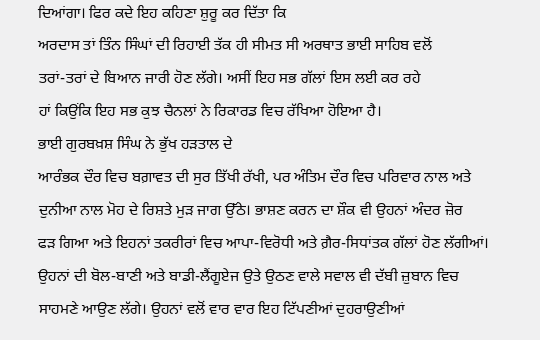ਦਿਆਂਗਾ। ਫਿਰ ਕਦੇ ਇਹ ਕਹਿਣਾ ਸ਼ੁਰੂ ਕਰ ਦਿੱਤਾ ਕਿ
ਅਰਦਾਸ ਤਾਂ ਤਿੰਨ ਸਿੰਘਾਂ ਦੀ ਰਿਹਾਈ ਤੱਕ ਹੀ ਸੀਮਤ ਸੀ ਅਰਥਾਤ ਭਾਈ ਸਾਹਿਬ ਵਲੋਂ
ਤਰਾਂ-ਤਰਾਂ ਦੇ ਬਿਆਨ ਜਾਰੀ ਹੋਣ ਲੱਗੇ। ਅਸੀਂ ਇਹ ਸਭ ਗੱਲਾਂ ਇਸ ਲਈ ਕਰ ਰਹੇ
ਹਾਂ ਕਿਉਂਕਿ ਇਹ ਸਭ ਕੁਝ ਚੈਨਲਾਂ ਨੇ ਰਿਕਾਰਡ ਵਿਚ ਰੱਖਿਆ ਹੋਇਆ ਹੈ।
ਭਾਈ ਗੁਰਬਖ਼ਸ਼ ਸਿੰਘ ਨੇ ਭੁੱਖ ਹੜਤਾਲ ਦੇ
ਆਰੰਭਕ ਦੌਰ ਵਿਚ ਬਗ਼ਾਵਤ ਦੀ ਸੁਰ ਤਿੱਖੀ ਰੱਖੀ, ਪਰ ਅੰਤਿਮ ਦੌਰ ਵਿਚ ਪਰਿਵਾਰ ਨਾਲ ਅਤੇ
ਦੁਨੀਆ ਨਾਲ ਮੋਹ ਦੇ ਰਿਸ਼ਤੇ ਮੁੜ ਜਾਗ ਉੱਠੇ। ਭਾਸ਼ਣ ਕਰਨ ਦਾ ਸ਼ੌਕ ਵੀ ਉਹਨਾਂ ਅੰਦਰ ਜ਼ੋਰ
ਫੜ ਗਿਆ ਅਤੇ ਇਹਨਾਂ ਤਕਰੀਰਾਂ ਵਿਚ ਆਪਾ-ਵਿਰੋਧੀ ਅਤੇ ਗ਼ੈਰ-ਸਿਧਾਂਤਕ ਗੱਲਾਂ ਹੋਣ ਲੱਗੀਆਂ।
ਉਹਨਾਂ ਦੀ ਬੋਲ-ਬਾਣੀ ਅਤੇ ਬਾਡੀ-ਲੈਂਗੂਏਜ ਉਤੇ ਉਠਣ ਵਾਲੇ ਸਵਾਲ ਵੀ ਦੱਬੀ ਜ਼ੁਬਾਨ ਵਿਚ
ਸਾਹਮਣੇ ਆਉਣ ਲੱਗੇ। ਉਹਨਾਂ ਵਲੋਂ ਵਾਰ ਵਾਰ ਇਹ ਟਿੱਪਣੀਆਂ ਦੁਹਰਾਉਣੀਆਂ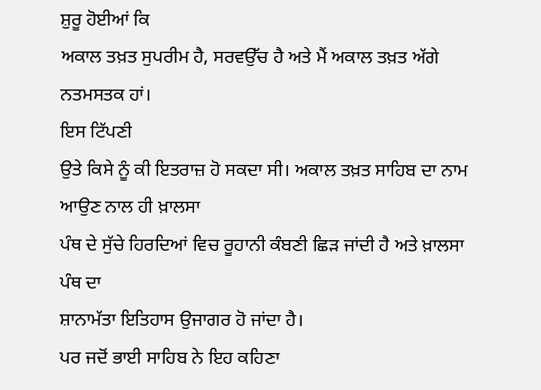ਸ਼ੁਰੂ ਹੋਈਆਂ ਕਿ
ਅਕਾਲ ਤਖ਼ਤ ਸੁਪਰੀਮ ਹੈ, ਸਰਵਉੱਚ ਹੈ ਅਤੇ ਮੈਂ ਅਕਾਲ ਤਖ਼ਤ ਅੱਗੇ ਨਤਮਸਤਕ ਹਾਂ।
ਇਸ ਟਿੱਪਣੀ
ਉਤੇ ਕਿਸੇ ਨੂੰ ਕੀ ਇਤਰਾਜ਼ ਹੋ ਸਕਦਾ ਸੀ। ਅਕਾਲ ਤਖ਼ਤ ਸਾਹਿਬ ਦਾ ਨਾਮ ਆਉਣ ਨਾਲ ਹੀ ਖ਼ਾਲਸਾ
ਪੰਥ ਦੇ ਸੁੱਚੇ ਹਿਰਦਿਆਂ ਵਿਚ ਰੂਹਾਨੀ ਕੰਬਣੀ ਛਿੜ ਜਾਂਦੀ ਹੈ ਅਤੇ ਖ਼ਾਲਸਾ ਪੰਥ ਦਾ
ਸ਼ਾਨਾਮੱਤਾ ਇਤਿਹਾਸ ਉਜਾਗਰ ਹੋ ਜਾਂਦਾ ਹੈ।
ਪਰ ਜਦੋਂ ਭਾਈ ਸਾਹਿਬ ਨੇ ਇਹ ਕਹਿਣਾ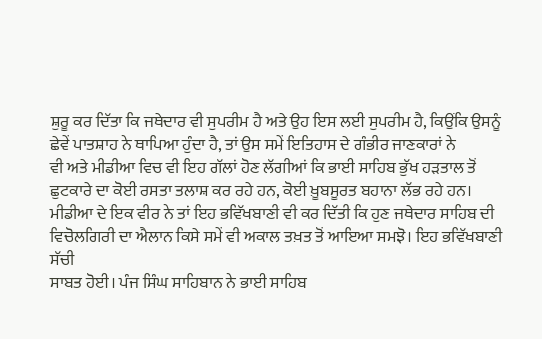ਸ਼ੁਰੂ ਕਰ ਦਿੱਤਾ ਕਿ ਜਥੇਦਾਰ ਵੀ ਸੁਪਰੀਮ ਹੈ ਅਤੇ ਉਹ ਇਸ ਲਈ ਸੁਪਰੀਮ ਹੈ, ਕਿਉਂਕਿ ਉਸਨੂੰ
ਛੇਵੇਂ ਪਾਤਸ਼ਾਹ ਨੇ ਥਾਪਿਆ ਹੁੰਦਾ ਹੈ, ਤਾਂ ਉਸ ਸਮੇਂ ਇਤਿਹਾਸ ਦੇ ਗੰਭੀਰ ਜਾਣਕਾਰਾਂ ਨੇ
ਵੀ ਅਤੇ ਮੀਡੀਆ ਵਿਚ ਵੀ ਇਹ ਗੱਲਾਂ ਹੋਣ ਲੱਗੀਆਂ ਕਿ ਭਾਈ ਸਾਹਿਬ ਭੁੱਖ ਹੜਤਾਲ ਤੋਂ
ਛੁਟਕਾਰੇ ਦਾ ਕੋਈ ਰਸਤਾ ਤਲਾਸ਼ ਕਰ ਰਹੇ ਹਨ, ਕੋਈ ਖ਼ੂਬਸੂਰਤ ਬਹਾਨਾ ਲੱਭ ਰਹੇ ਹਨ।
ਮੀਡੀਆ ਦੇ ਇਕ ਵੀਰ ਨੇ ਤਾਂ ਇਹ ਭਵਿੱਖਬਾਣੀ ਵੀ ਕਰ ਦਿੱਤੀ ਕਿ ਹੁਣ ਜਥੇਦਾਰ ਸਾਹਿਬ ਦੀ
ਵਿਚੋਲਗਿਰੀ ਦਾ ਐਲਾਨ ਕਿਸੇ ਸਮੇਂ ਵੀ ਅਕਾਲ ਤਖ਼ਤ ਤੋਂ ਆਇਆ ਸਮਝੋ। ਇਹ ਭਵਿੱਖਬਾਣੀ ਸੱਚੀ
ਸਾਬਤ ਹੋਈ। ਪੰਜ ਸਿੰਘ ਸਾਹਿਬਾਨ ਨੇ ਭਾਈ ਸਾਹਿਬ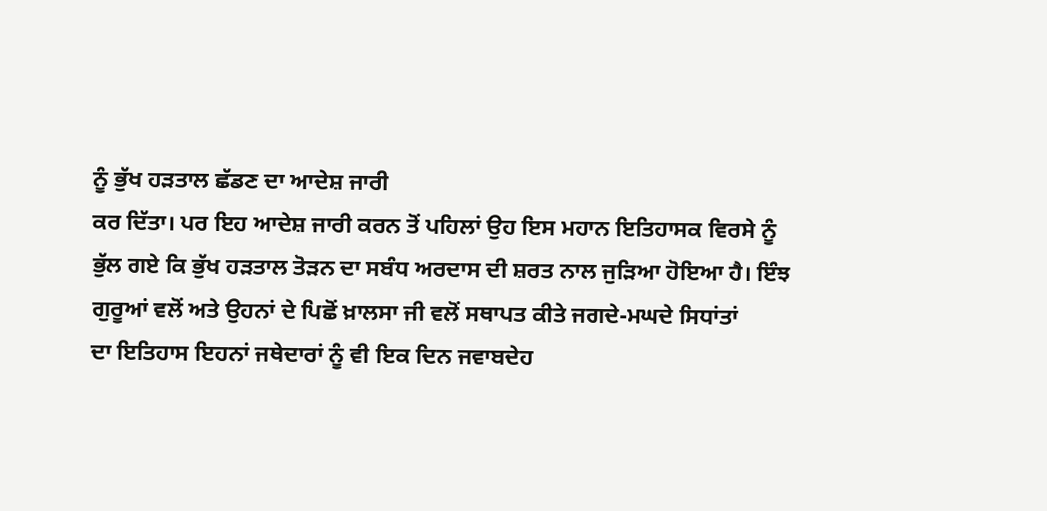ਨੂੰ ਭੁੱਖ ਹੜਤਾਲ ਛੱਡਣ ਦਾ ਆਦੇਸ਼ ਜਾਰੀ
ਕਰ ਦਿੱਤਾ। ਪਰ ਇਹ ਆਦੇਸ਼ ਜਾਰੀ ਕਰਨ ਤੋਂ ਪਹਿਲਾਂ ਉਹ ਇਸ ਮਹਾਨ ਇਤਿਹਾਸਕ ਵਿਰਸੇ ਨੂੰ
ਭੁੱਲ ਗਏ ਕਿ ਭੁੱਖ ਹੜਤਾਲ ਤੋੜਨ ਦਾ ਸਬੰਧ ਅਰਦਾਸ ਦੀ ਸ਼ਰਤ ਨਾਲ ਜੁੜਿਆ ਹੋਇਆ ਹੈ। ਇੰਝ
ਗੁਰੂਆਂ ਵਲੋਂ ਅਤੇ ਉਹਨਾਂ ਦੇ ਪਿਛੋਂ ਖ਼ਾਲਸਾ ਜੀ ਵਲੋਂ ਸਥਾਪਤ ਕੀਤੇ ਜਗਦੇ-ਮਘਦੇ ਸਿਧਾਂਤਾਂ
ਦਾ ਇਤਿਹਾਸ ਇਹਨਾਂ ਜਥੇਦਾਰਾਂ ਨੂੰ ਵੀ ਇਕ ਦਿਨ ਜਵਾਬਦੇਹ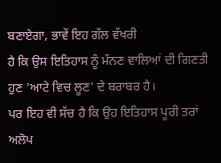ਬਣਾਏਗਾ, ਭਾਵੇਂ ਇਹ ਗੱਲ ਵੱਖਰੀ
ਹੈ ਕਿ ਉਸ ਇਤਿਹਾਸ ਨੂੰ ਮੰਨਣ ਵਾਲਿਆਂ ਦੀ ਗਿਣਤੀ ਹੁਣ 'ਆਟੇ ਵਿਚ ਲੂਣ' ਦੇ ਬਰਾਬਰ ਹੈ।
ਪਰ ਇਹ ਵੀ ਸੱਚ ਹੈ ਕਿ ਉਹ ਇਤਿਹਾਸ ਪੂਰੀ ਤਰਾਂ ਅਲੋਪ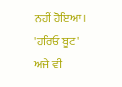ਨਹੀਂ ਹੋਇਆ। 'ਹਰਿਓ ਬੂਟ' ਅਜੇ ਵੀ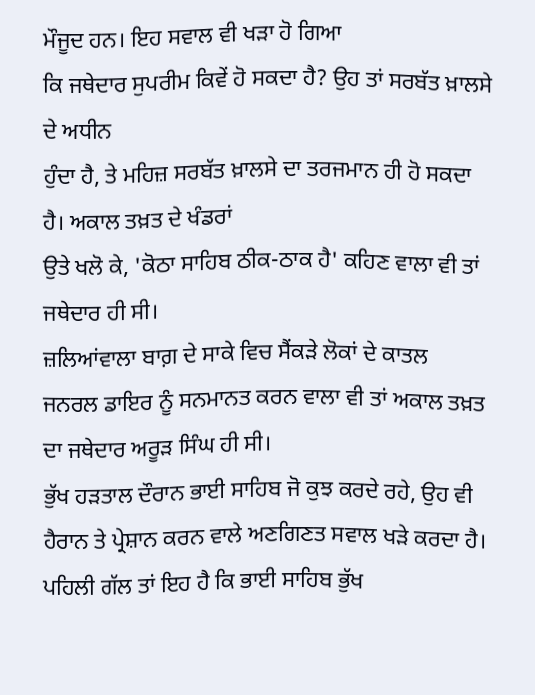ਮੌਜੂਦ ਹਨ। ਇਹ ਸਵਾਲ ਵੀ ਖੜਾ ਹੋ ਗਿਆ
ਕਿ ਜਥੇਦਾਰ ਸੁਪਰੀਮ ਕਿਵੇਂ ਹੋ ਸਕਦਾ ਹੈ? ਉਹ ਤਾਂ ਸਰਬੱਤ ਖ਼ਾਲਸੇ ਦੇ ਅਧੀਨ
ਹੁੰਦਾ ਹੈ, ਤੇ ਮਹਿਜ਼ ਸਰਬੱਤ ਖ਼ਾਲਸੇ ਦਾ ਤਰਜਮਾਨ ਹੀ ਹੋ ਸਕਦਾ ਹੈ। ਅਕਾਲ ਤਖ਼ਤ ਦੇ ਖੰਡਰਾਂ
ਉਤੇ ਖਲੋ ਕੇ, 'ਕੋਠਾ ਸਾਹਿਬ ਠੀਕ-ਠਾਕ ਹੈ' ਕਹਿਣ ਵਾਲਾ ਵੀ ਤਾਂ ਜਥੇਦਾਰ ਹੀ ਸੀ।
ਜ਼ਲਿਆਂਵਾਲਾ ਬਾਗ਼ ਦੇ ਸਾਕੇ ਵਿਚ ਸੈਂਕੜੇ ਲੋਕਾਂ ਦੇ ਕਾਤਲ
ਜਨਰਲ ਡਾਇਰ ਨੂੰ ਸਨਮਾਨਤ ਕਰਨ ਵਾਲਾ ਵੀ ਤਾਂ ਅਕਾਲ ਤਖ਼ਤ ਦਾ ਜਥੇਦਾਰ ਅਰੂੜ ਸਿੰਘ ਹੀ ਸੀ।
ਭੁੱਖ ਹੜਤਾਲ ਦੌਰਾਨ ਭਾਈ ਸਾਹਿਬ ਜੋ ਕੁਝ ਕਰਦੇ ਰਹੇ, ਉਹ ਵੀ
ਹੈਰਾਨ ਤੇ ਪ੍ਰੇਸ਼ਾਨ ਕਰਨ ਵਾਲੇ ਅਣਗਿਣਤ ਸਵਾਲ ਖੜੇ ਕਰਦਾ ਹੈ।
ਪਹਿਲੀ ਗੱਲ ਤਾਂ ਇਹ ਹੈ ਕਿ ਭਾਈ ਸਾਹਿਬ ਭੁੱਖ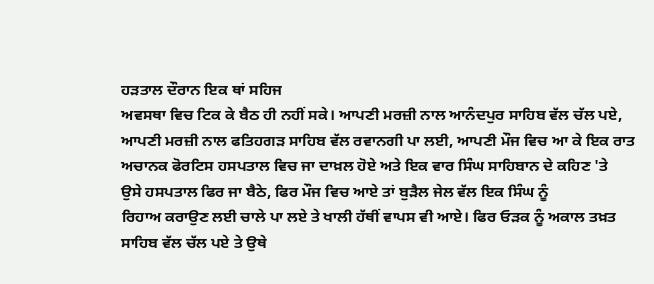ਹੜਤਾਲ ਦੌਰਾਨ ਇਕ ਥਾਂ ਸਹਿਜ
ਅਵਸਥਾ ਵਿਚ ਟਿਕ ਕੇ ਬੈਠ ਹੀ ਨਹੀਂ ਸਕੇ। ਆਪਣੀ ਮਰਜ਼ੀ ਨਾਲ ਆਨੰਦਪੁਰ ਸਾਹਿਬ ਵੱਲ ਚੱਲ ਪਏ,
ਆਪਣੀ ਮਰਜ਼ੀ ਨਾਲ ਫਤਿਹਗੜ ਸਾਹਿਬ ਵੱਲ ਰਵਾਨਗੀ ਪਾ ਲਈ, ਆਪਣੀ ਮੌਜ ਵਿਚ ਆ ਕੇ ਇਕ ਰਾਤ
ਅਚਾਨਕ ਫੋਰਟਿਸ ਹਸਪਤਾਲ ਵਿਚ ਜਾ ਦਾਖ਼ਲ ਹੋਏ ਅਤੇ ਇਕ ਵਾਰ ਸਿੰਘ ਸਾਹਿਬਾਨ ਦੇ ਕਹਿਣ 'ਤੇ
ਉਸੇ ਹਸਪਤਾਲ ਫਿਰ ਜਾ ਬੈਠੇ, ਫਿਰ ਮੌਜ ਵਿਚ ਆਏ ਤਾਂ ਬੁੜੈਲ ਜੇਲ ਵੱਲ ਇਕ ਸਿੰਘ ਨੂੰ
ਰਿਹਾਅ ਕਰਾਉਣ ਲਈ ਚਾਲੇ ਪਾ ਲਏ ਤੇ ਖਾਲੀ ਹੱਥੀਂ ਵਾਪਸ ਵੀ ਆਏ। ਫਿਰ ਓੜਕ ਨੂੰ ਅਕਾਲ ਤਖ਼ਤ
ਸਾਹਿਬ ਵੱਲ ਚੱਲ ਪਏ ਤੇ ਉਥੇ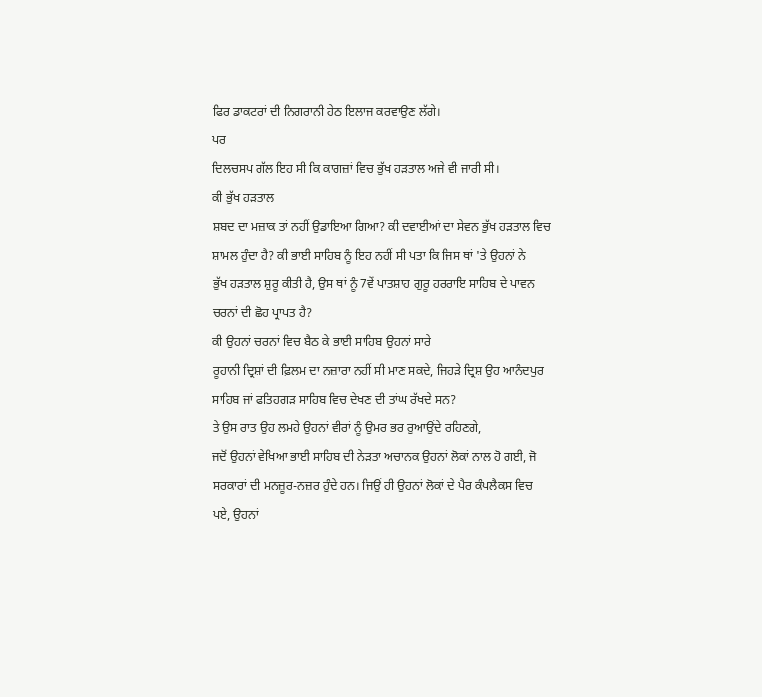ਫਿਰ ਡਾਕਟਰਾਂ ਦੀ ਨਿਗਰਾਨੀ ਹੇਠ ਇਲਾਜ ਕਰਵਾਉਣ ਲੱਗੇ।
ਪਰ
ਦਿਲਚਸਪ ਗੱਲ ਇਹ ਸੀ ਕਿ ਕਾਗਜ਼ਾਂ ਵਿਚ ਭੁੱਖ ਹੜਤਾਲ ਅਜੇ ਵੀ ਜਾਰੀ ਸੀ।
ਕੀ ਭੁੱਖ ਹੜਤਾਲ
ਸ਼ਬਦ ਦਾ ਮਜ਼ਾਕ ਤਾਂ ਨਹੀਂ ਉਡਾਇਆ ਗਿਆ? ਕੀ ਦਵਾਈਆਂ ਦਾ ਸੇਵਨ ਭੁੱਖ ਹੜਤਾਲ ਵਿਚ
ਸ਼ਾਮਲ ਹੁੰਦਾ ਹੈ? ਕੀ ਭਾਈ ਸਾਹਿਬ ਨੂੰ ਇਹ ਨਹੀਂ ਸੀ ਪਤਾ ਕਿ ਜਿਸ ਥਾਂ 'ਤੇ ਉਹਨਾਂ ਨੇ
ਭੁੱਖ ਹੜਤਾਲ ਸ਼ੁਰੂ ਕੀਤੀ ਹੈ, ਉਸ ਥਾਂ ਨੂੰ 7ਵੇਂ ਪਾਤਸ਼ਾਹ ਗੁਰੂ ਹਰਰਾਇ ਸਾਹਿਬ ਦੇ ਪਾਵਨ
ਚਰਨਾਂ ਦੀ ਛੋਹ ਪ੍ਰਾਪਤ ਹੈ?
ਕੀ ਉਹਨਾਂ ਚਰਨਾਂ ਵਿਚ ਬੈਠ ਕੇ ਭਾਈ ਸਾਹਿਬ ਉਹਨਾਂ ਸਾਰੇ
ਰੂਹਾਨੀ ਦ੍ਰਿਸ਼ਾਂ ਦੀ ਫ਼ਿਲਮ ਦਾ ਨਜ਼ਾਰਾ ਨਹੀਂ ਸੀ ਮਾਣ ਸਕਦੇ, ਜਿਹੜੇ ਦ੍ਰਿਸ਼ ਉਹ ਆਨੰਦਪੁਰ
ਸਾਹਿਬ ਜਾਂ ਫਤਿਹਗੜ ਸਾਹਿਬ ਵਿਚ ਦੇਖਣ ਦੀ ਤਾਂਘ ਰੱਖਦੇ ਸਨ?
ਤੇ ਉਸ ਰਾਤ ਉਹ ਲਮਹੇ ਉਹਨਾਂ ਵੀਰਾਂ ਨੂੰ ਉਮਰ ਭਰ ਰੁਆਉਂਦੇ ਰਹਿਣਗੇ,
ਜਦੋਂ ਉਹਨਾਂ ਵੇਖਿਆ ਭਾਈ ਸਾਹਿਬ ਦੀ ਨੇੜਤਾ ਅਚਾਨਕ ਉਹਨਾਂ ਲੋਕਾਂ ਨਾਲ ਹੋ ਗਈ, ਜੋ
ਸਰਕਾਰਾਂ ਦੀ ਮਨਜ਼ੂਰ-ਨਜ਼ਰ ਹੁੰਦੇ ਹਨ। ਜਿਉਂ ਹੀ ਉਹਨਾਂ ਲੋਕਾਂ ਦੇ ਪੈਰ ਕੰਪਲੈਕਸ ਵਿਚ
ਪਏ, ਉਹਨਾਂ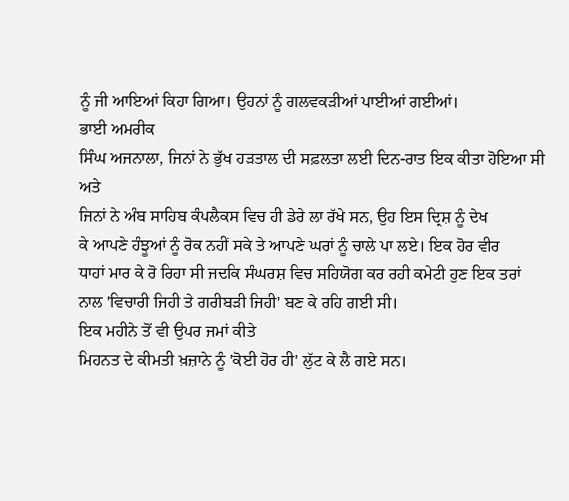ਨੂੰ ਜੀ ਆਇਆਂ ਕਿਹਾ ਗਿਆ। ਉਹਨਾਂ ਨੂੰ ਗਲਵਕੜੀਆਂ ਪਾਈਆਂ ਗਈਆਂ।
ਭਾਈ ਅਮਰੀਕ
ਸਿੰਘ ਅਜਨਾਲਾ, ਜਿਨਾਂ ਨੇ ਭੁੱਖ ਹੜਤਾਲ ਦੀ ਸਫ਼ਲਤਾ ਲਈ ਦਿਨ-ਰਾਤ ਇਕ ਕੀਤਾ ਹੋਇਆ ਸੀ ਅਤੇ
ਜਿਨਾਂ ਨੇ ਅੰਬ ਸਾਹਿਬ ਕੰਪਲੈਕਸ ਵਿਚ ਹੀ ਡੇਰੇ ਲਾ ਰੱਖੇ ਸਨ, ਉਹ ਇਸ ਦ੍ਰਿਸ਼ ਨੂੰ ਦੇਖ
ਕੇ ਆਪਣੇ ਹੰਝੂਆਂ ਨੂੰ ਰੋਕ ਨਹੀਂ ਸਕੇ ਤੇ ਆਪਣੇ ਘਰਾਂ ਨੂੰ ਚਾਲੇ ਪਾ ਲਏ। ਇਕ ਹੋਰ ਵੀਰ
ਧਾਹਾਂ ਮਾਰ ਕੇ ਰੋ ਰਿਹਾ ਸੀ ਜਦਕਿ ਸੰਘਰਸ਼ ਵਿਚ ਸਹਿਯੋਗ ਕਰ ਰਹੀ ਕਮੇਟੀ ਹੁਣ ਇਕ ਤਰਾਂ
ਨਾਲ 'ਵਿਚਾਰੀ ਜਿਹੀ ਤੇ ਗਰੀਬੜੀ ਜਿਹੀ' ਬਣ ਕੇ ਰਹਿ ਗਈ ਸੀ।
ਇਕ ਮਹੀਨੇ ਤੋਂ ਵੀ ਉਪਰ ਜਮਾਂ ਕੀਤੇ
ਮਿਹਨਤ ਦੇ ਕੀਮਤੀ ਖ਼ਜ਼ਾਨੇ ਨੂੰ 'ਕੋਈ ਹੋਰ ਹੀ' ਲੁੱਟ ਕੇ ਲੈ ਗਏ ਸਨ।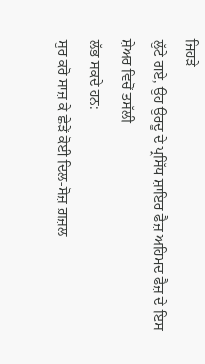ਜਿਹੜੇ
ਲੁੱਟੇ ਗਏ, ਉਹ ਉਰਦੂ ਦੇ ਪ੍ਰਸਿੱਧ ਸ਼ਾਇਰ ਫੈਜ਼ ਅਹਿਮਦ ਫੈਜ਼ ਦੇ ਇਸ ਸ਼ੇਅਰ ਵਿਚੋਂ ਤਸੱਲੀ
ਲੱਭ ਸਕਦੇ ਹਨ:
ਸੁਰ ਕਰੋ ਸਾਜ਼ ਕੇ ਛੇੜੇਂ ਕੋਈ ਦਿਲ-ਸੋਜ਼ ਗ਼ਜ਼ਲ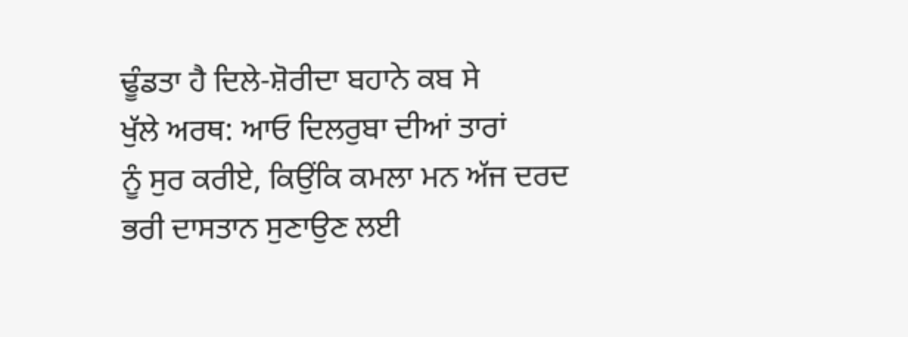ਢੂੰਡਤਾ ਹੈ ਦਿਲੇ-ਸ਼ੋਰੀਦਾ ਬਹਾਨੇ ਕਬ ਸੇ
ਖੁੱਲੇ ਅਰਥ: ਆਓ ਦਿਲਰੁਬਾ ਦੀਆਂ ਤਾਰਾਂ
ਨੂੰ ਸੁਰ ਕਰੀਏ, ਕਿਉਂਕਿ ਕਮਲਾ ਮਨ ਅੱਜ ਦਰਦ ਭਰੀ ਦਾਸਤਾਨ ਸੁਣਾਉਣ ਲਈ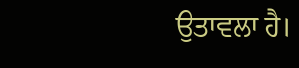ਉਤਾਵਲਾ ਹੈ।